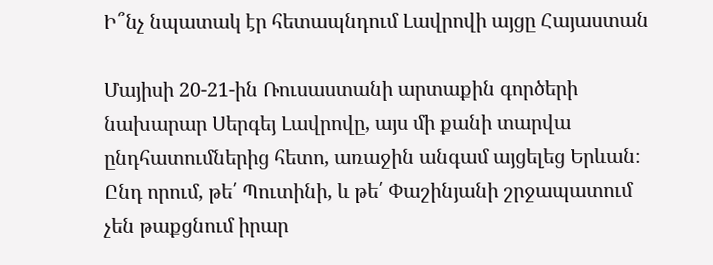Ի՞նչ նպատակ էր հետապնդում Լավրովի այցը Հայաստան

Մայիսի 20-21-ին Ռուսաստանի արտաքին գործերի նախարար Սերգեյ Լավրովը, այս մի քանի տարվա ընդհատումներից հետո, առաջին անգամ այցելեց Երևան։ Ընդ որում, թե՛ Պուտինի, և թե՛ Փաշինյանի շրջապատում չեն թաքցնում իրար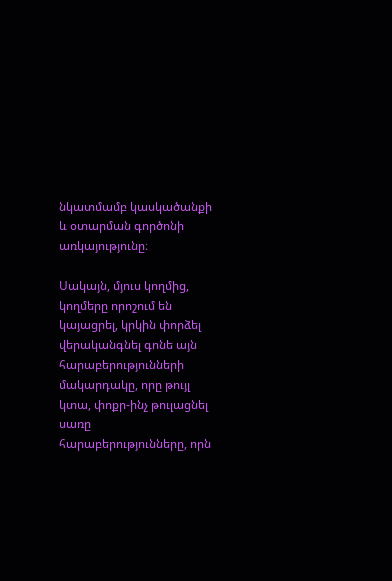նկատմամբ կասկածանքի և օտարման գործոնի առկայությունը։

Սակայն, մյուս կողմից, կողմերը որոշում են կայացրել, կրկին փորձել վերականգնել գոնե այն հարաբերությունների մակարդակը, որը թույլ կտա, փոքր-ինչ թուլացնել սառը հարաբերությունները, որն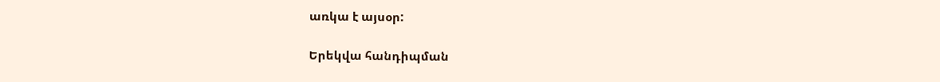առկա է այսօր:

Երեկվա հանդիպման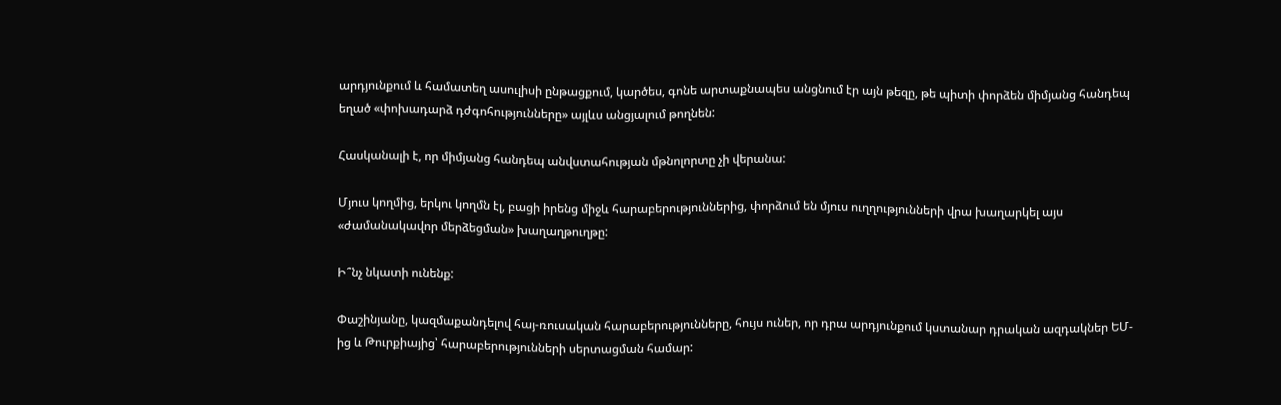արդյունքում և համատեղ ասուլիսի ընթացքում, կարծես, գոնե արտաքնապես անցնում էր այն թեզը, թե պիտի փորձեն միմյանց հանդեպ եղած «փոխադարձ դժգոհությունները» այլևս անցյալում թողնեն:

Հասկանալի է, որ միմյանց հանդեպ անվստահության մթնոլորտը չի վերանա:

Մյուս կողմից, երկու կողմն էլ, բացի իրենց միջև հարաբերություններից, փորձում են մյուս ուղղությունների վրա խաղարկել այս «ժամանակավոր մերձեցման» խաղաղթուղթը:

Ի՞նչ նկատի ունենք:

Փաշինյանը, կազմաքանդելով հայ-ռուսական հարաբերությունները, հույս ուներ, որ դրա արդյունքում կստանար դրական ազդակներ ԵՄ-ից և Թուրքիայից՝ հարաբերությունների սերտացման համար: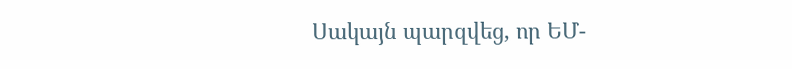Սակայն պարզվեց, որ ԵՄ-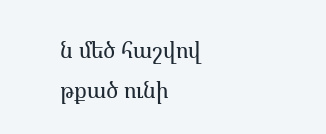ն մեծ հաշվով թքած ունի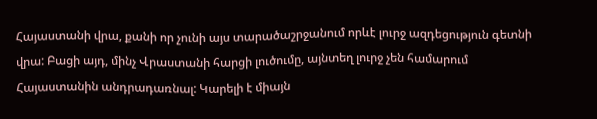Հայաստանի վրա, քանի որ չունի այս տարածաշրջանում որևէ լուրջ ազդեցություն գետնի վրա: Բացի այդ, մինչ Վրաստանի հարցի լուծումը, այնտեղ լուրջ չեն համարում Հայաստանին անդրադառնալ: Կարելի է միայն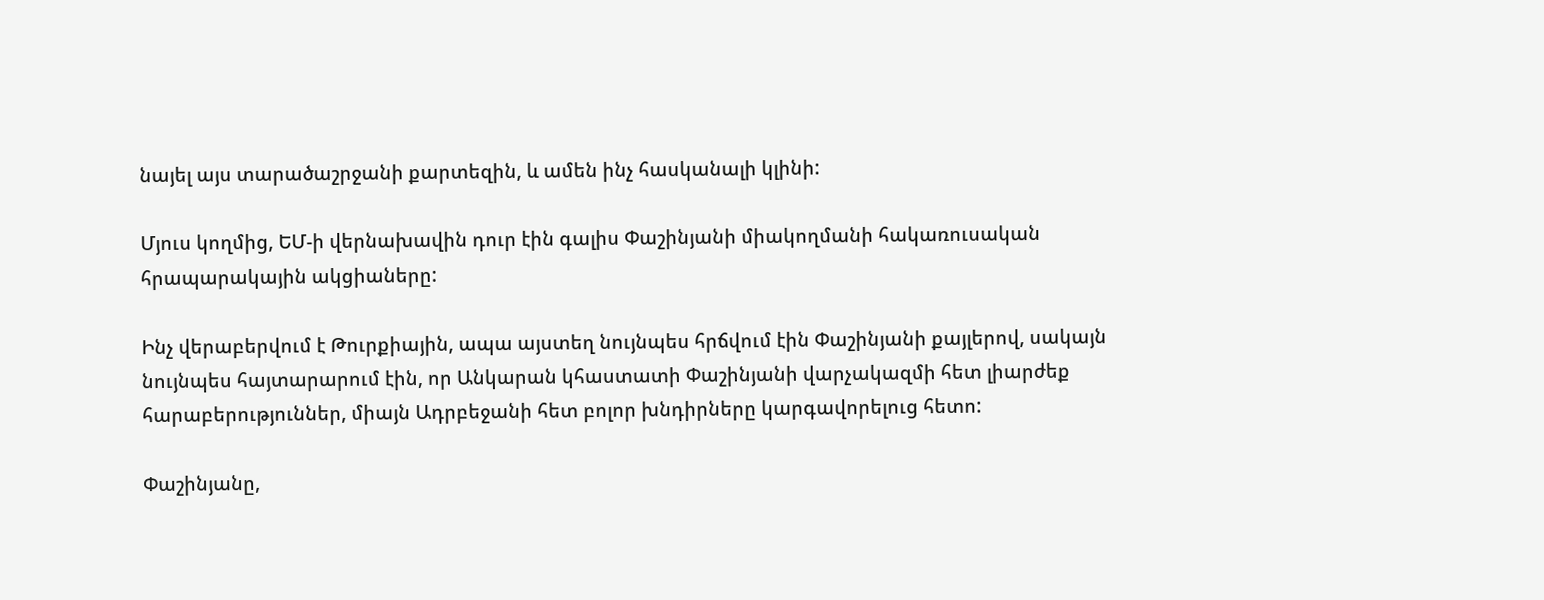նայել այս տարածաշրջանի քարտեզին, և ամեն ինչ հասկանալի կլինի:

Մյուս կողմից, ԵՄ-ի վերնախավին դուր էին գալիս Փաշինյանի միակողմանի հակառուսական հրապարակային ակցիաները:

Ինչ վերաբերվում է Թուրքիային, ապա այստեղ նույնպես հրճվում էին Փաշինյանի քայլերով, սակայն նույնպես հայտարարում էին, որ Անկարան կհաստատի Փաշինյանի վարչակազմի հետ լիարժեք հարաբերություններ, միայն Ադրբեջանի հետ բոլոր խնդիրները կարգավորելուց հետո:

Փաշինյանը,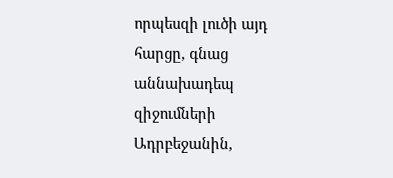որպեսզի լուծի այդ հարցը, գնաց աննախադեպ զիջումների Ադրբեջանին,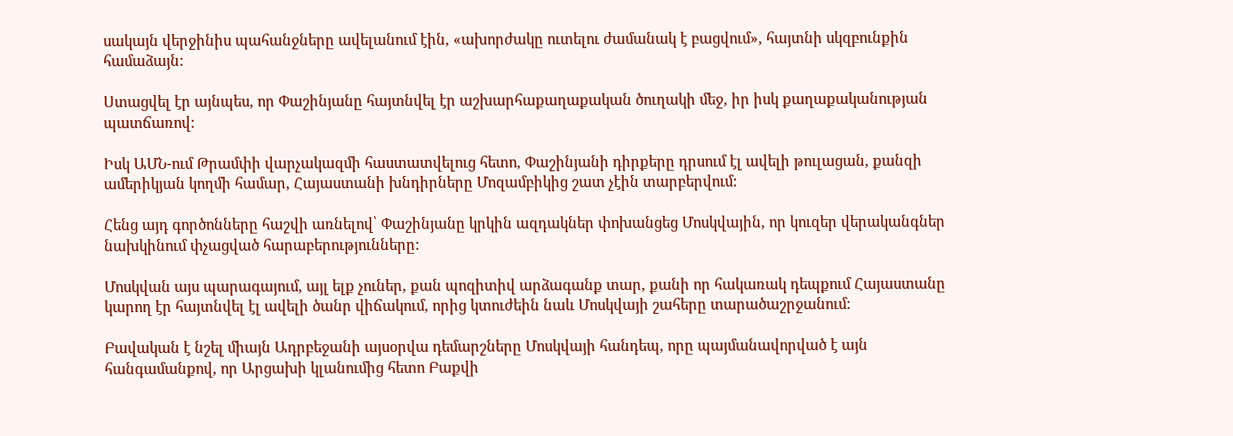սակայն վերջինիս պահանջները ավելանում էին, «ախորժակը ուտելու ժամանակ է բացվում», հայտնի սկզբունքին համաձայն:

Ստացվել էր այնպես, որ Փաշինյանը հայտնվել էր աշխարհաքաղաքական ծուղակի մեջ, իր իսկ քաղաքականության պատճառով:

Իսկ ԱՄՆ-ում Թրամփի վարչակազմի հաստատվելուց հետո, Փաշինյանի դիրքերը դրսում էլ ավելի թուլացան, քանզի ամերիկյան կողմի համար, Հայաստանի խնդիրները Մոզամբիկից շատ չէին տարբերվում:

Հենց այդ գործոնները հաշվի առնելով՝ Փաշինյանը կրկին ազդակներ փոխանցեց Մոսկվային, որ կուզեր վերականգներ նախկինում փչացված հարաբերությունները:

Մոսկվան այս պարագայում, այլ ելք չուներ, քան պոզիտիվ արձագանք տար, քանի որ հակառակ դեպքում Հայաստանը կարող էր հայտնվել էլ ավելի ծանր վիճակում, որից կտուժեին նաև Մոսկվայի շահերը տարածաշրջանում:

Բավական է նշել միայն Ադրբեջանի այսօրվա դեմարշները Մոսկվայի հանդեպ, որը պայմանավորված է այն հանգամանքով, որ Արցախի կլանումից հետո Բաքվի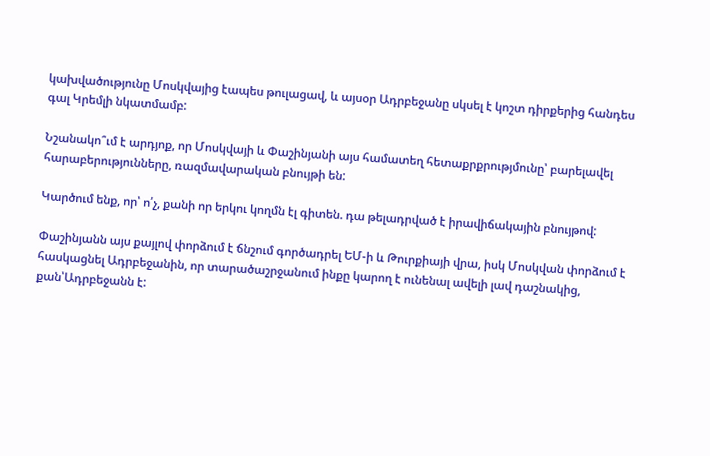կախվածությունը Մոսկվայից էապես թուլացավ, և այսօր Ադրբեջանը սկսել է կոշտ դիրքերից հանդես գալ Կրեմլի նկատմամբ:

Նշանակո՞ւմ է արդյոք, որ Մոսկվայի և Փաշինյանի այս համատեղ հետաքրքրությմունը՝ բարելավել հարաբերությունները, ռազմավարական բնույթի են:

Կարծում ենք, որ՝ ո՛չ, քանի որ երկու կողմն էլ գիտեն. դա թելադրված է իրավիճակային բնույթով:

Փաշինյանն այս քայլով փորձում է ճնշում գործադրել ԵՄ-ի և Թուրքիայի վրա, իսկ Մոսկվան փորձում է հասկացնել Ադրբեջանին, որ տարածաշրջանում ինքը կարող է ունենալ ավելի լավ դաշնակից, քան՝Ադրբեջանն է: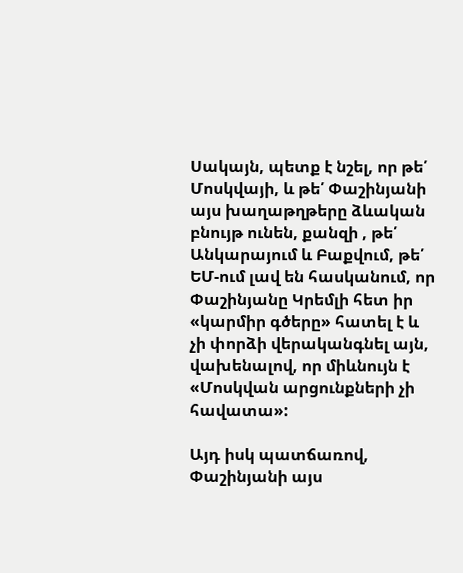Սակայն, պետք է նշել, որ թե՛ Մոսկվայի, և թե՛ Փաշինյանի այս խաղաթղթերը ձևական բնույթ ունեն, քանզի , թե՛ Անկարայում և Բաքվում, թե՛ ԵՄ-ում լավ են հասկանում, որ Փաշինյանը Կրեմլի հետ իր «կարմիր գծերը» հատել է և չի փորձի վերականգնել այն, վախենալով, որ միևնույն է «Մոսկվան արցունքների չի հավատա»:

Այդ իսկ պատճառով, Փաշինյանի այս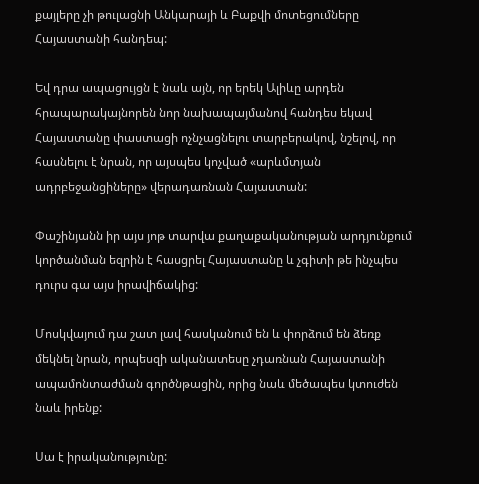քայլերը չի թուլացնի Անկարայի և Բաքվի մոտեցումները Հայաստանի հանդեպ:

Եվ դրա ապացույցն է նաև այն, որ երեկ Ալիևը արդեն հրապարակայնորեն նոր նախապայմանով հանդես եկավ Հայաստանը փաստացի ոչնչացնելու տարբերակով, նշելով, որ հասնելու է նրան, որ այսպես կոչված «արևմտյան ադրբեջանցիները» վերադառնան Հայաստան:

Փաշինյանն իր այս յոթ տարվա քաղաքականության արդյունքում կործանման եզրին է հասցրել Հայաստանը և չգիտի թե ինչպես դուրս գա այս իրավիճակից:

Մոսկվայում դա շատ լավ հասկանում են և փորձում են ձեռք մեկնել նրան, որպեսզի ականատեսը չդառնան Հայաստանի ապամոնտաժման գործնթացին, որից նաև մեծապես կտուժեն նաև իրենք:

Սա է իրականությունը: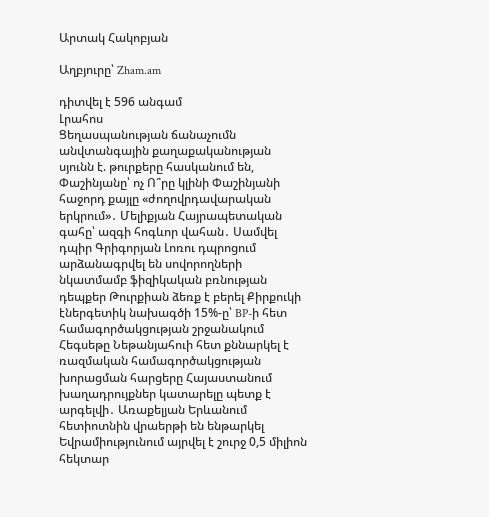Արտակ Հակոբյան

Աղբյուրը՝ Zham.am

դիտվել է 596 անգամ
Լրահոս
Ցեղասպանության ճանաչումն անվտանգային քաղաքականության սյունն է. թուրքերը հասկանում են, Փաշինյանը՝ ոչ Ո՞րը կլինի Փաշինյանի հաջորդ քայլը «ժողովրդավարական երկրում»․ Մելիքյան Հայրապետական գահը՝ ազգի հոգևոր վահան․ Սամվել դպիր Գրիգորյան Լոռու դպրոցում արձանագրվել են սովորողների նկատմամբ ֆիզիկական բռնության դեպքեր Թուրքիան ձեռք է բերել Քիրքուկի էներգետիկ նախագծի 15%-ը՝ BP-ի հետ համագործակցության շրջանակում Հեգսեթը Նեթանյահուի հետ քննարկել է ռազմական համագործակցության խորացման հարցերը Հայաստանում խաղադրույքներ կատարելը պետք է արգելվի․ Առաքելյան Երևանում հետիոտնին վրաերթի են ենթարկել Եվրամիությունում այրվել է շուրջ 0,5 միլիոն հեկտար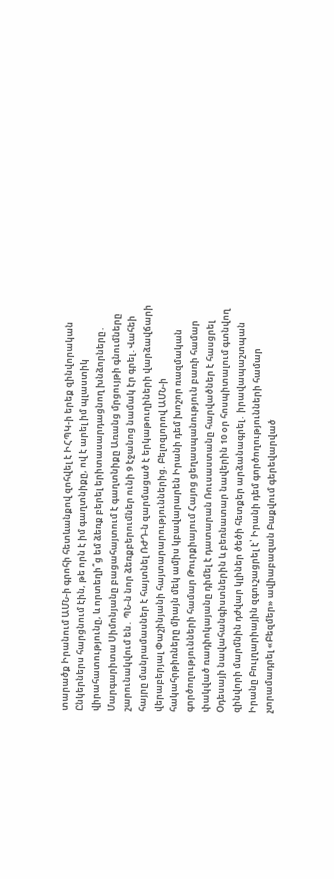տարածք Իրանում ԱՄՆ-ի գրոհի հետևանքով զոհվել է ԻՀՊԿ-ի երեք զինվորական Ընկերներս հարցնում էին, թե որն է իմ գաղտնիքը, ով է արել իմ պլաստիկ վիրահատությունը, և որտեղի՞ց եմ ձեռք բերել երիտասարդացնող խնձորները․ Մարգարիտա Սիմոնյանը բացահայտում է գաղտնիքը Առանց մրցույթի գնումները շարունակվում են․ ՊՆ-ն նոր ձեռքբերումներ ունի 9 էջանոց նամակ էր գրել․Վահեի հայրը մանրամասներ է հայտնել ՌԺԴ-ն զարմացած է երկաթուղիների վարձավճարի վերաբերյալ Փաշինյանի հայտարարություններից. Բելոզյորով ԱՄՆ-ի հակահրթիռները միայն մեկ ամիս կբավարարեն Իրանի դեմ խոշոր ռազմական գործողությունների համար Թուրքիայում Հայոց ցեղասպանություն բառի համար փակված ռադիոկայանը դիմել է դատարան Ռուսաստանը հարվածներ է հասցրել Օդեսայի նավահանգիստներին և բեռնատար նավերին 10 օր հոսպիտալում գտնվող զինվորի մարմնին դժվար կլիներ ծեծի հետքեր արձանագրել․ իրավապաշտպան Իրանը Բուլղարիային զգուշացրել է՝ Իրանի դեմ գործողությունների համար չտրամադրել «Բեզմեր» ավիաբազան Բաքվում գերեվարված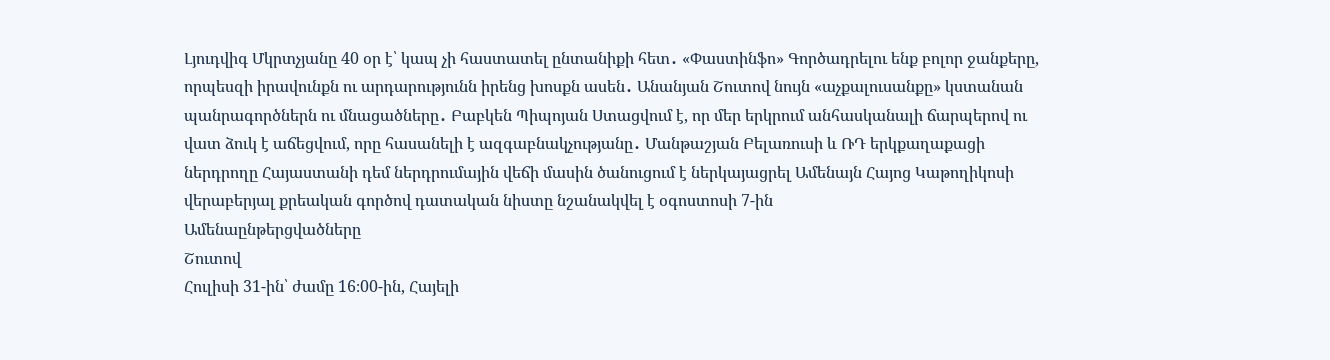Լյուդվիգ Մկրտչյանը 40 օր է՝ կապ չի հաստատել ընտանիքի հետ․ «Փաստինֆո» Գործադրելու ենք բոլոր ջանքերը, որպեսզի իրավունքն ու արդարությունն իրենց խոսքն ասեն․ Անանյան Շուտով նույն «աչքալուսանքը» կստանան պանրագործներն ու մնացածները․ Բաբկեն Պիպոյան Ստացվում է, որ մեր երկրում անհասկանալի ճարպերով ու վատ ձուկ է աճեցվում, որը հասանելի է ազգաբնակչությանը․ Մանթաշյան Բելառուսի և ՌԴ երկքաղաքացի ներդրողը Հայաստանի դեմ ներդրումային վեճի մասին ծանուցում է ներկայացրել Ամենայն Հայոց Կաթողիկոսի վերաբերյալ քրեական գործով դատական նիստը նշանակվել է օգոստոսի 7-ին
Ամենաընթերցվածները
Շուտով
Հուլիսի 31-ին՝ ժամը 16։00-ին, Հայելի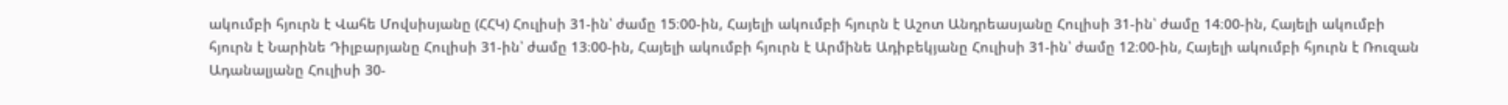ակումբի հյուրն է Վահե Մովսիսյանը (ՀՀԿ) Հուլիսի 31-ին՝ ժամը 15։00-ին, Հայելի ակումբի հյուրն է Աշոտ Անդրեասյանը Հուլիսի 31-ին՝ ժամը 14։00-ին, Հայելի ակումբի հյուրն է Նարինե Դիլբարյանը Հուլիսի 31-ին՝ ժամը 13։00-ին, Հայելի ակումբի հյուրն է Արմինե Ադիբեկյանը Հուլիսի 31-ին՝ ժամը 12։00-ին, Հայելի ակումբի հյուրն է Ռուզան Ադանալյանը Հուլիսի 30-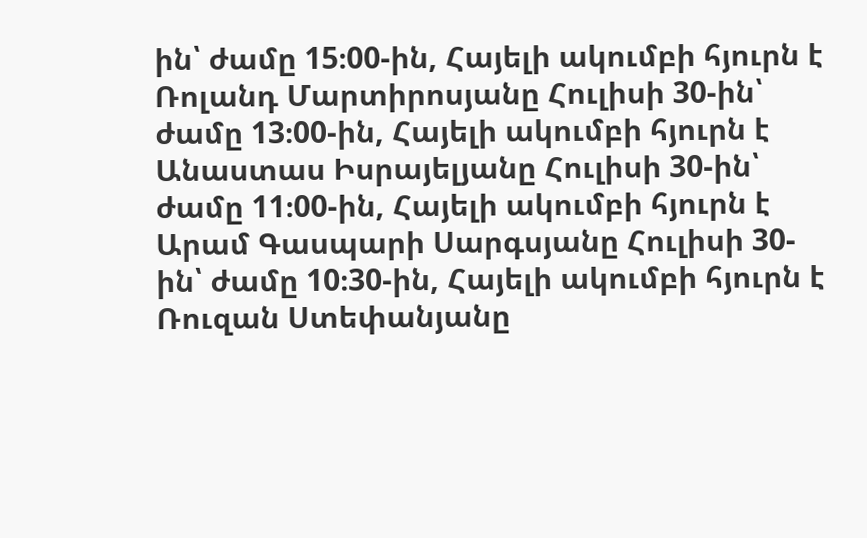ին՝ ժամը 15։00-ին, Հայելի ակումբի հյուրն է Ռոլանդ Մարտիրոսյանը Հուլիսի 30-ին՝ ժամը 13։00-ին, Հայելի ակումբի հյուրն է Անաստաս Իսրայելյանը Հուլիսի 30-ին՝ ժամը 11։00-ին, Հայելի ակումբի հյուրն է Արամ Գասպարի Սարգսյանը Հուլիսի 30-ին՝ ժամը 10։30-ին, Հայելի ակումբի հյուրն է Ռուզան Ստեփանյանը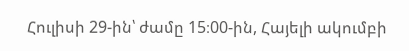Հուլիսի 29-ին՝ ժամը 15։00-ին, Հայելի ակումբի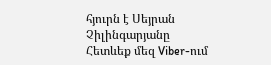հյուրն է Սեյրան Չիլինգարյանը
Հետևեք մեզ Viber-ում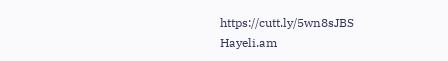https://cutt.ly/5wn8sJBS
Hayeli.am